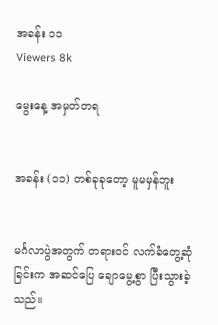အခန်း ၁၁
Viewers 8k

မွေးနေ့ အမှတ်တရ


အခန်း (၁၁) တစ်ခုခုတော့ မူမမှန်ဘူး


မင်္ဂလာပွဲအတွက် တရားဝင် လက်ခံတွေ့ဆုံခြင်းက အဆင်ပြေ ချောမွေ့စွာ ပြီးသွားခဲ့သည်။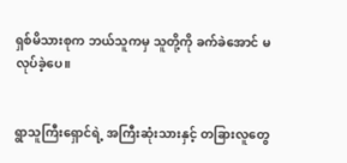ရှစ်မိသားစုက ဘယ်သူကမှ သူတို့ကို ခက်ခဲအောင် မလုပ်ခဲ့ပေ။


ရွာသူကြီးရှောင်ရဲ့ အကြီးဆုံးသားနှင့် တခြားလူတွေ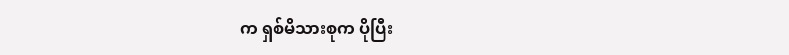က ရှစ်မိသားစုက ပိုပြီး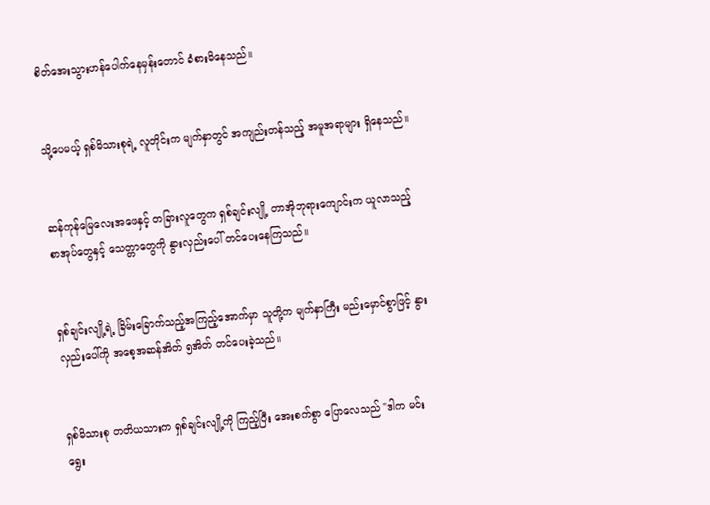စိတ်အေးသွားဟန်ပေါက်နေမှန်းတောင် ခံစားမိနေသည်။


သို့ပေမယ့် ရှစ်မိသားစုရဲ့ လူတိုင်းက မျက်နှာတွင် အကျည်းတန်သည့် အမူအရာများ ရှိနေသည်။


ဆန်ကုန်မြေလေးအဖေနှင့် တခြားလူတွေက ရှစ်ချင်းလျို့ တာအိုဘုရားကျောင်းက ယူလာသည့် စာအုပ်တွေနှင့် သေတ္တာတွေကို နွားလှည်းပေါ် တင်ပေးနေကြသည်။


ရှစ်ချင်းလျို့ရဲ့ ခြိမ်းခြောက်သည့်အကြည့်အောက်မှာ သူတို့က မျက်နှာကြီး မည်းမှောင်စွာဖြင့် နွားလှည်းပေါ်ကို အစေ့အဆန်အိတ် ၅အိတ် တင်ပေးခဲ့သည်။


ရှစ်မိသားစု တတိယသားက ရှစ်ချင်းလျို့ကို ကြည့်ပြီး အေးစက်စွာ ပြောလေသည် "ဒါက မင်းရွေး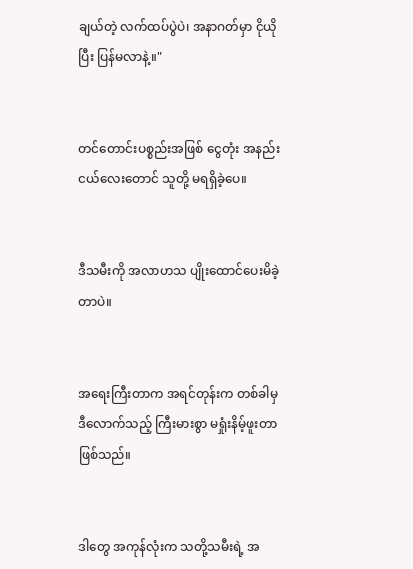ချယ်တဲ့ လက်ထပ်ပွဲပဲ၊ အနာဂတ်မှာ ငိုယိုပြီး ပြန်မလာနဲ့။"


တင်တောင်းပစ္စည်းအဖြစ် ငွေတုံး အနည်းငယ်လေးတောင် သူတို့ မရရှိခဲ့ပေ။


ဒီသမီးကို အလာဟသ ပျိုးထောင်ပေးမိခဲ့တာပဲ။


အရေးကြီးတာက အရင်တုန်းက တစ်ခါမှ ဒီလောက်သည့် ကြီးမားစွာ မရှုံးနိမ့်ဖူးတာ ဖြစ်သည်။


ဒါတွေ အကုန်လုံးက သတို့သမီးရဲ့ အ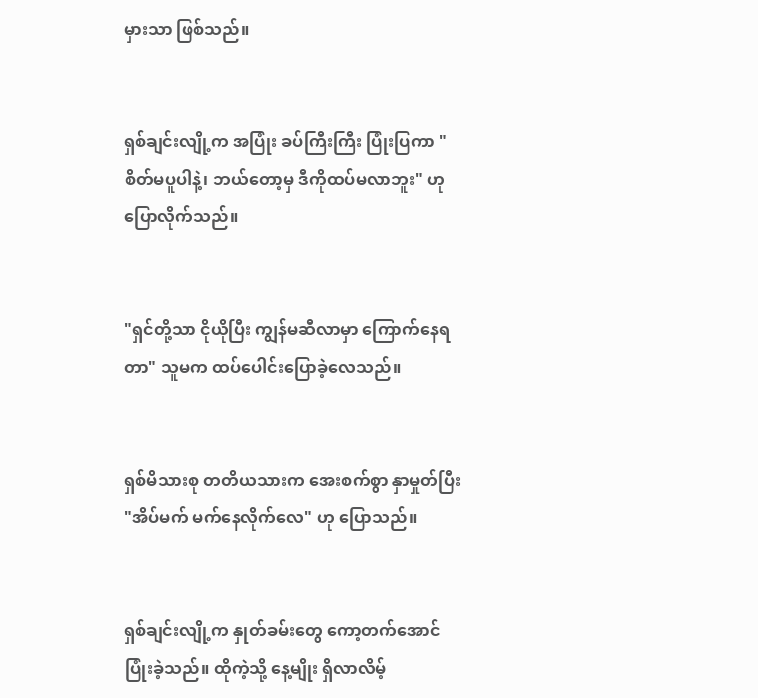မှားသာ ဖြစ်သည်။


ရှစ်ချင်းလျို့က အပြုံး ခပ်ကြီးကြီး ပြုံးပြကာ "စိတ်မပူပါနဲ့၊ ဘယ်တော့မှ ဒီကိုထပ်မလာဘူး" ဟု ပြောလိုက်သည်။


"ရှင်တို့သာ ငိုယိုပြီး ကျွန်မဆီလာမှာ ကြောက်နေရတာ" သူမက ထပ်ပေါင်းပြောခဲ့လေသည်။


ရှစ်မိသားစု တတိယသားက အေးစက်စွာ နှာမှုတ်ပြီး "အိပ်မက် မက်နေလိုက်လေ" ဟု ပြောသည်။


ရှစ်ချင်းလျို့က နှုတ်ခမ်းတွေ ကော့တက်အောင် ပြုံးခဲ့သည်။ ထိုကဲ့သို့ နေ့မျိုး ရှိလာလိမ့်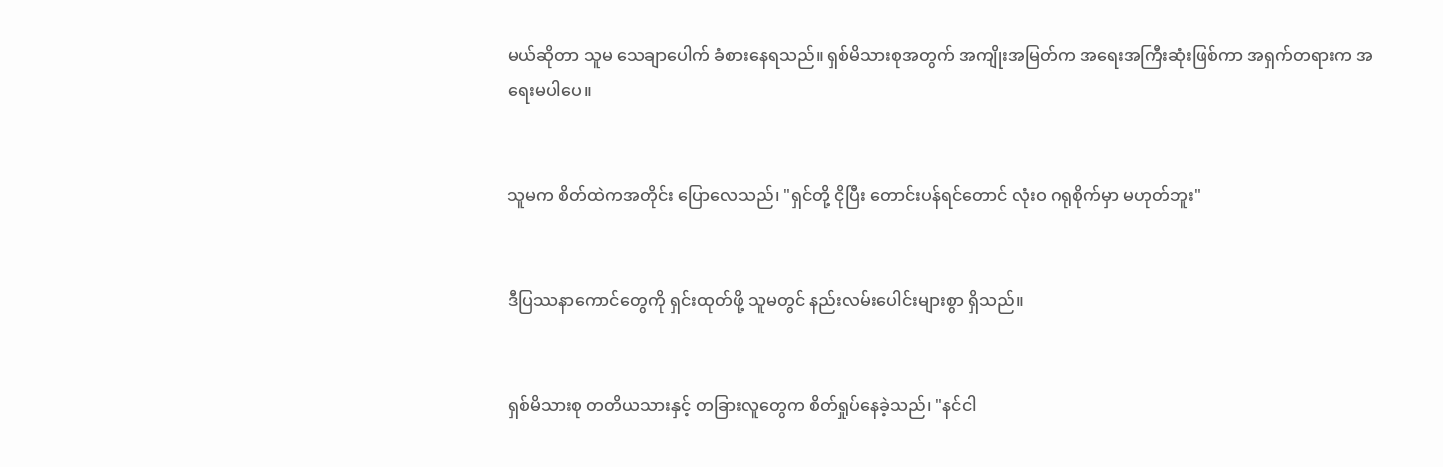မယ်ဆိုတာ သူမ သေချာပေါက် ခံစားနေရသည်။ ရှစ်မိသားစုအတွက် အကျိုးအမြတ်က အရေးအကြီးဆုံးဖြစ်ကာ အရှက်တရားက အရေးမပါပေ။


သူမက စိတ်ထဲကအတိုင်း ပြောလေသည်၊ "ရှင်တို့ ငိုပြီး တောင်းပန်ရင်တောင် လုံးဝ ဂရုစိုက်မှာ မဟုတ်ဘူး"


ဒီပြဿနာကောင်တွေကို ရှင်းထုတ်ဖို့ သူမတွင် နည်းလမ်းပေါင်းများစွာ ရှိသည်။


ရှစ်မိသားစု တတိယသားနှင့် တခြားလူတွေက စိတ်ရှုပ်နေခဲ့သည်၊ "နင်ငါ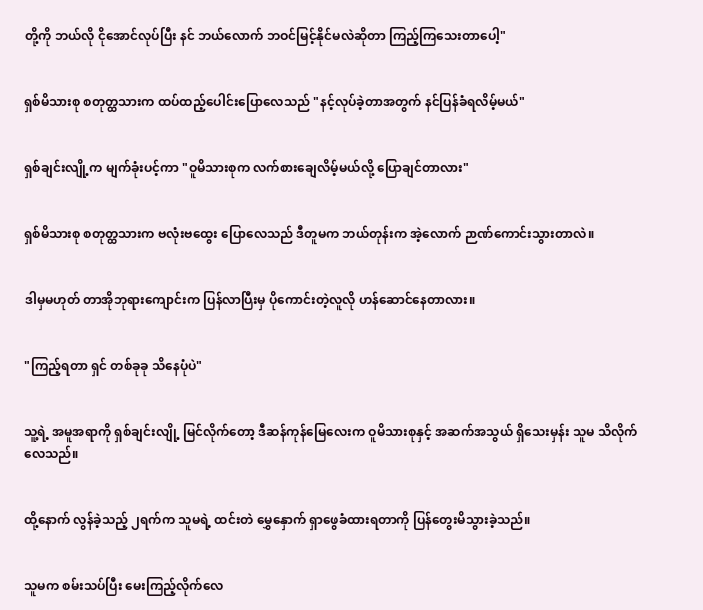တို့ကို ဘယ်လို ငိုအောင်လုပ်ပြီး နင် ဘယ်လောက် ဘဝင်မြင့်နိုင်မလဲဆိုတာ ကြည့်ကြသေးတာပေါ့"


ရှစ်မိသားစု စတုတ္ထသားက ထပ်ထည့်ပေါင်းပြောလေသည် "နင့်လုပ်ခဲ့တာအတွက် နင်ပြန်ခံရလိမ့်မယ်"


ရှစ်ချင်းလျို့က မျက်ခုံးပင့်ကာ "ဝူမိသားစုက လက်စားချေလိမ့်မယ်လို့ ပြောချင်တာလား"


ရှစ်မိသားစု စတုတ္ထသားက ဗလုံးဗထွေး ပြောလေသည် ဒီတူမက ဘယ်တုန်းက အဲ့လောက် ဉာဏ်ကောင်းသွားတာလဲ။


ဒါမှမဟုတ် တာအိုဘုရားကျောင်းက ပြန်လာပြီးမှ ပိုကောင်းတဲ့လူလို ဟန်ဆောင်နေတာလား။


"ကြည့်ရတာ ရှင် တစ်ခုခု သိနေပုံပဲ"


သူ့ရဲ့ အမူအရာကို ရှစ်ချင်းလျို့ မြင်လိုက်တော့ ဒီဆန်ကုန်မြေလေးက ဝူမိသားစုနှင့် အဆက်အသွယ် ရှိသေးမှန်း သူမ သိလိုက်လေသည်။


ထို့နောက် လွန်ခဲ့သည့် ၂ရက်က သူမရဲ့ ထင်းတဲ မွှေနှောက် ရှာဖွေခံထားရတာကို ပြန်တွေးမိသွားခဲ့သည်။


သူမက စမ်းသပ်ပြီး မေးကြည့်လိုက်လေ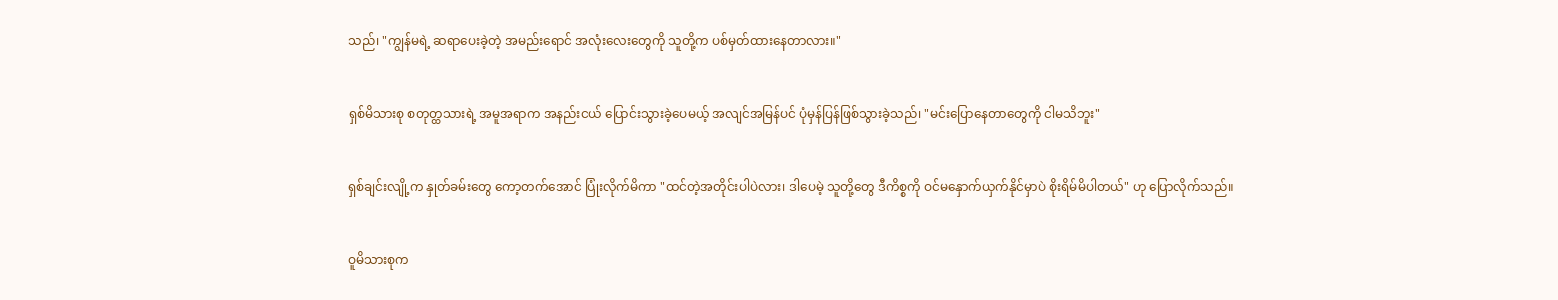သည်၊ "ကျွန်မရဲ့ ဆရာပေးခဲ့တဲ့ အမည်းရောင် အလုံးလေးတွေကို သူတို့က ပစ်မှတ်ထားနေတာလား။"


ရှစ်မိသားစု စတုတ္ထသားရဲ့ အမူအရာက အနည်းငယ် ပြောင်းသွားခဲ့ပေမယ့် အလျင်အမြန်ပင် ပုံမှန်ပြန်ဖြစ်သွားခဲ့သည်၊ "မင်းပြောနေတာတွေကို ငါမသိဘူး"


ရှစ်ချင်းလျို့က နှုတ်ခမ်းတွေ ကော့တက်အောင် ပြုံးလိုက်မိကာ "ထင်တဲ့အတိုင်းပါပဲလား၊ ဒါပေမဲ့ သူတို့တွေ ဒီကိစ္စကို ဝင်မနှောက်ယှက်နိုင်မှာပဲ စိုးရိမ်မိပါတယ်" ဟု ပြောလိုက်သည်။


ဝူမိသားစုက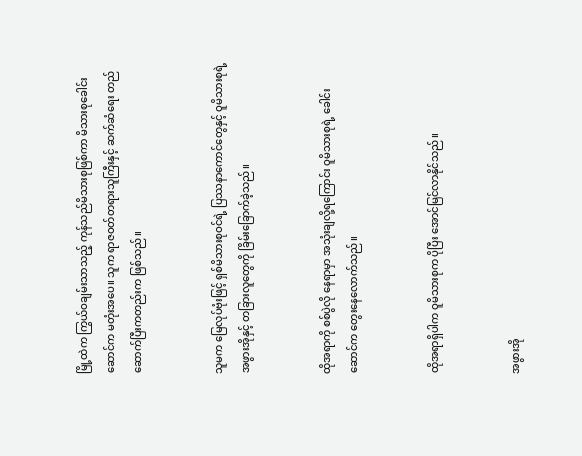မြို့ထဲက ကြွယ်ဝချမ်းသာသည့် ကုန်သည်မိသားစုဖြစ်ကာ မိသားစုခေါင်းဆောင်က မတုံးအပေ။ သူက ရာဇဝတ်တရားသူကြီးနှင့် ဆက်ဆံရေး တည်ဆောက်ပြီးကတည်းက ဖြစ်သည်။


သူမက မြေလုပ်ဗုံးဖြင့် ရှစ်မိသားစုဝင်ရဲ့ ပြဿနာကောင်တွေနှင့် ဝူမိသားစုရဲ့ အဖွားအိုနှင့် တခြားလူတွေကို ခြိမ်းခြောက်ခဲ့သည်။


ထိုအရာကို စစ်ပွဲလို နေရာမှာ အသုံးချလို့ရကြောင်း ဝူမိသားစုရဲ့ ခေါင်းဆောင်က တွေးနေလောက်သည်။


ထိုအရာရှိပါက ဝူမိသားစုက ပိုပြီး အောင်မြင်လာနိုင်သည်။


အဖွားအို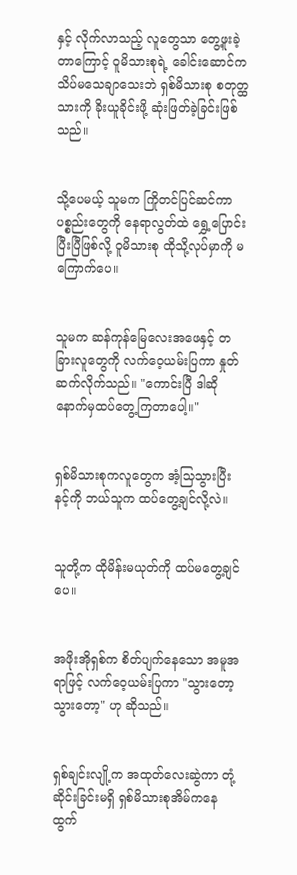နှင့် လိုက်လာသည့် လူတွေသာ တွေ့ဖူးခဲ့တာကြောင့် ဝူမိသားစုရဲ့ ခေါင်းဆောင်က သိပ်မသေချာသေးဘဲ ရှစ်မိသားစု စတုတ္ထသားကို ခိုးယူခိုင်းဖို့ ဆုံးဖြတ်ခဲ့ခြင်းဖြစ်သည်။


သို့ပေမယ့် သူမက ကြိုတင်ပြင်ဆင်ကာ ပစ္စည်းတွေကို နေရာလွတ်ထဲ ရွှေ့ပြောင်းပြီးပြီဖြစ်လို့ ဝူမိသားစု ထိုသို့လုပ်မှာကို မကြောက်ပေ။


သူမက ဆန်ကုန်မြေလေးအဖေနှင့် တခြားလူတွေကို လက်ဝေ့ယမ်းပြကာ နှုတ်ဆက်လိုက်သည်။ "ကောင်းပြီ ဒါဆို နောက်မှထပ်တွေ့ကြတာပေါ့။"


ရှစ်မိသားစုကလူတွေက အံ့သြသွားပြီး နင့်ကို ဘယ်သူက ထပ်တွေ့ချင်လို့လဲ။


သူတို့က ထိုမိန်းမယုတ်ကို ထပ်မတွေ့ချင်ပေ။


အဖိုးအိုရှစ်က စိတ်ပျက်နေသော အမူအရာဖြင့် လက်ဝေ့ယမ်းပြကာ "သွားတော့ သွားတော့" ဟု ဆိုသည်။


ရှစ်ချင်းလျို့က အထုတ်လေးဆွဲကာ တုံ့ဆိုင်းခြင်းမရှိ ရှစ်မိသားစုအိမ်ကနေ ထွက်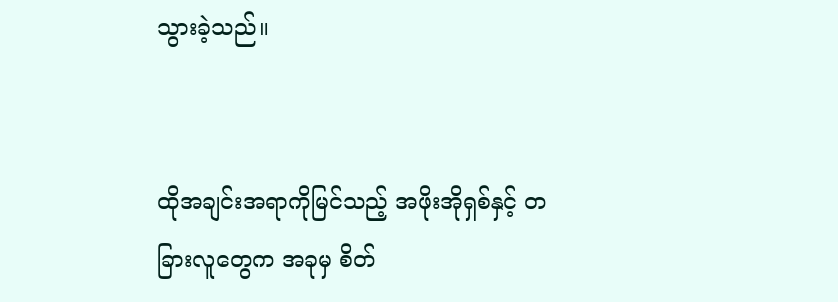သွားခဲ့သည်။


ထိုအချင်းအရာကိုမြင်သည့် အဖိုးအိုရှစ်နှင့် တခြားလူတွေက အခုမှ စိတ်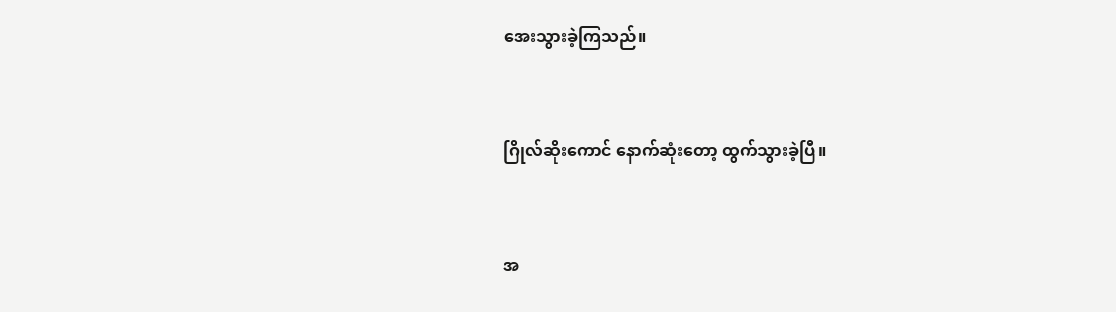အေးသွားခဲ့ကြသည်။


ဂြိုလ်ဆိုးကောင် နောက်ဆုံးတော့ ထွက်သွားခဲ့ပြီ။


အ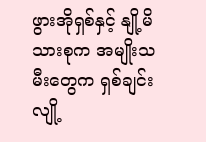ဖွားအိုရှစ်နှင့် နျို့မိသားစုက အမျိုးသမီးတွေက ရှစ်ချင်းလျို့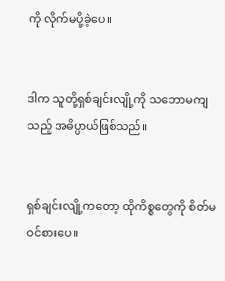ကို လိုက်မပို့ခဲ့ပေ။


ဒါက သူတို့ရှစ်ချင်းလျို့ကို သဘောမကျသည့် အဓိပ္ပာယ်ဖြစ်သည်။


ရှစ်ချင်းလျို့ကတော့ ထိုကိစ္စတွေကို စိတ်မဝင်စားပေ။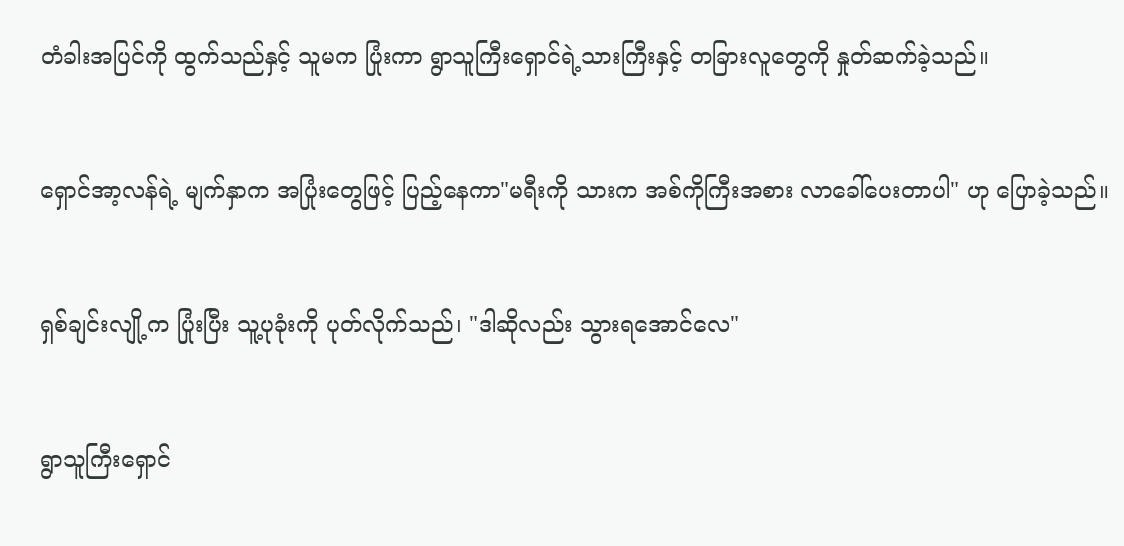တံခါးအပြင်ကို ထွက်သည်နှင့် သူမက ပြုံးကာ ရွာသူကြီးရှောင်ရဲ့သားကြီးနှင့် တခြားလူတွေကို နှုတ်ဆက်ခဲ့သည်။


ရှောင်အာ့လန်ရဲ့ မျက်နှာက အပြုံးတွေဖြင့် ပြည့်နေကာ"မရီးကို သားက အစ်ကိုကြီးအစား လာခေါ်ပေးတာပါ" ဟု ပြောခဲ့သည်။


ရှစ်ချင်းလျို့က ပြုံးပြီး သူ့ပုခုံးကို ပုတ်လိုက်သည်၊ "ဒါဆိုလည်း သွားရအောင်လေ"


ရွာသူကြီးရှောင်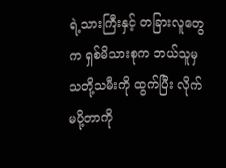ရဲ့သားကြီးနှင့် တခြားလူတွေက ရှစ်မိသားစုက ဘယ်သူမှ သတို့သမီးကို ထွက်ပြီး လိုက်မပို့တာကို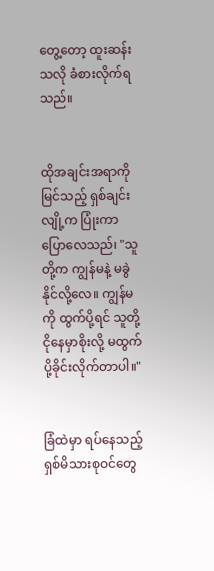တွေ့တော့ ထူးဆန်းသလို ခံစားလိုက်ရသည်။


ထိုအချင်းအရာကိုမြင်သည့် ရှစ်ချင်းလျို့က ပြုံးကာ ပြောလေသည်၊ "သူတို့က ကျွန်မနဲ့ မခွဲနိုင်လို့လေ။ ကျွန်မကို ထွက်ပို့ရင် သူတို့ငိုနေမှာစိုးလို့ မထွက်ပို့ခိုင်းလိုက်တာပါ။"


ခြံထဲမှာ ရပ်နေသည့် ရှစ်မိသားစုဝင်တွေ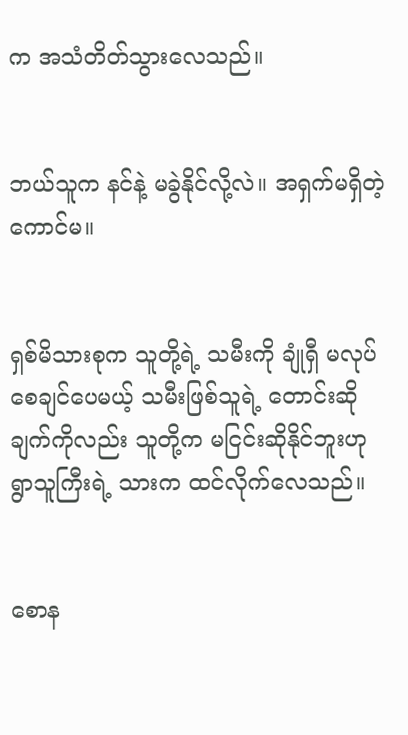က အသံတိတ်သွားလေသည်။


ဘယ်သူက နင်နဲ့ မခွဲနိုင်လို့လဲ။ အရှက်မရှိတဲ့ကောင်မ။


ရှစ်မိသားစုက သူတို့ရဲ့ သမီးကို ချုံရှီ မလုပ်စေချင်ပေမယ့် သမီးဖြစ်သူရဲ့ တောင်းဆိုချက်ကိုလည်း သူတို့က မငြင်းဆိုနိုင်ဘူးဟု ရွာသူကြီးရဲ့ သားက ထင်လိုက်လေသည်။


စောန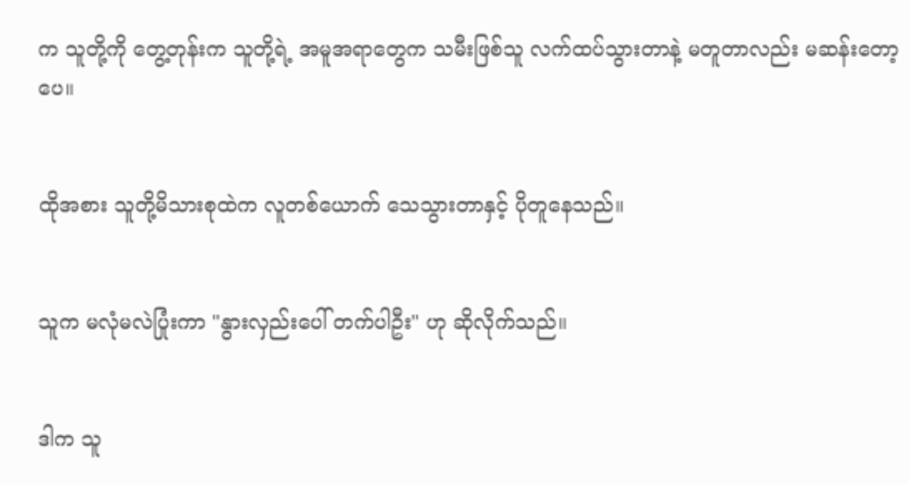က သူတို့ကို တွေ့တုန်းက သူတို့ရဲ့ အမူအရာတွေက သမီးဖြစ်သူ လက်ထပ်သွားတာနဲ့ မတူတာလည်း မဆန်းတော့ပေ။


ထိုအစား သူတို့မိသားစုထဲက လူတစ်ယောက် သေသွားတာနှင့် ပိုတူနေသည်။


သူက မလုံမလဲပြုံးကာ "နွားလှည်းပေါ် တက်ပါဦး" ဟု ဆိုလိုက်သည်။


ဒါက သူ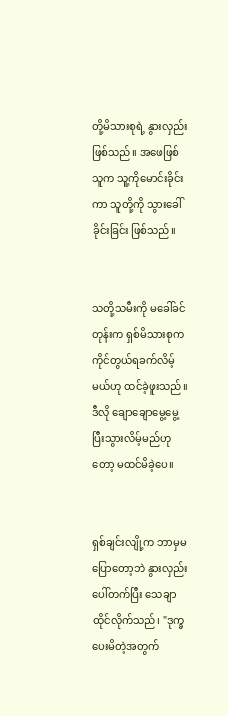တို့မိသားစုရဲ့ နွားလှည်း ဖြစ်သည်။ အဖေဖြစ်သူက သူ့ကိုမောင်းခိုင်းကာ သူတို့ကို သွားခေါ်ခိုင်းခြင်း ဖြစ်သည်။


သတို့သမီးကို မခေါ်ခင်တုန်းက ရှစ်မိသားစုက ကိုင်တွယ်ရခက်လိမ့်မယ်ဟု ထင်ခဲ့ဖူးသည်။ ဒီလို ချောချောမွေ့မွေ့ ပြီးသွားလိမ့်မည်ဟုတော့ မထင်မိခဲ့ပေ။


ရှစ်ချင်းလျို့က ဘာမှမပြောတော့ဘဲ နွားလှည်းပေါ်တက်ပြီး သေချာထိုင်လိုက်သည်၊ "ဒုက္ခပေးမိတဲ့အတွက်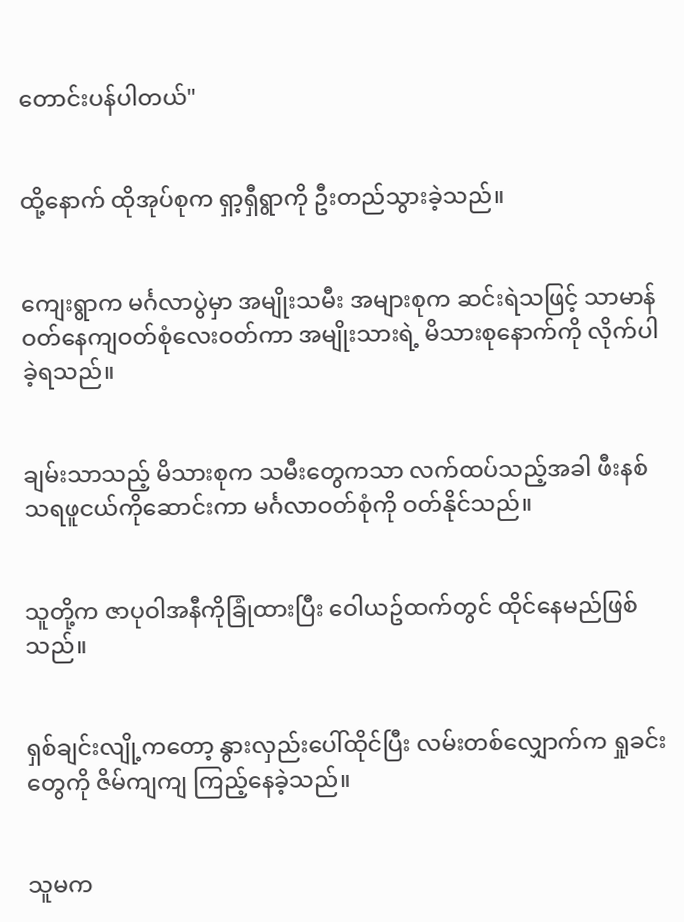တောင်းပန်ပါတယ်"


ထို့နောက် ထိုအုပ်စုက ရှာ့ရှီရွာကို ဦးတည်သွားခဲ့သည်။


ကျေးရွာက မင်္ဂလာပွဲမှာ အမျိုးသမီး အများစုက ဆင်းရဲသဖြင့် သာမာန်ဝတ်နေကျဝတ်စုံလေးဝတ်ကာ အမျိုးသားရဲ့ မိသားစုနောက်ကို လိုက်ပါခဲ့ရသည်။


ချမ်းသာသည့် မိသားစုက သမီးတွေကသာ လက်ထပ်သည့်အခါ ဖီးနစ်သရဖူငယ်ကိုဆောင်းကာ မင်္ဂလာဝတ်စုံကို ဝတ်နိုင်သည်။


သူတို့က ဇာပုဝါအနီကိုခြုံထားပြီး ဝေါယဥ်ထက်တွင် ထိုင်နေမည်ဖြစ်သည်။


ရှစ်ချင်းလျို့ကတော့ နွားလှည်းပေါ်ထိုင်ပြီး လမ်းတစ်လျှောက်က ရှုခင်းတွေကို ဇိမ်ကျကျ ကြည့်နေခဲ့သည်။


သူမက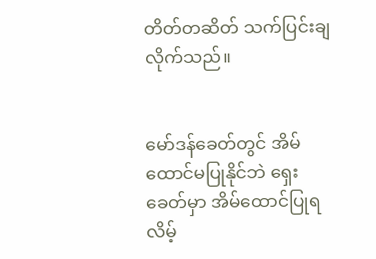တိတ်တဆိတ် သက်ပြင်းချလိုက်သည်။


မော်ဒန်ခေတ်တွင် အိမ်ထောင်မပြုနိုင်ဘဲ ရှေးခေတ်မှာ အိမ်ထောင်ပြုရလိမ့်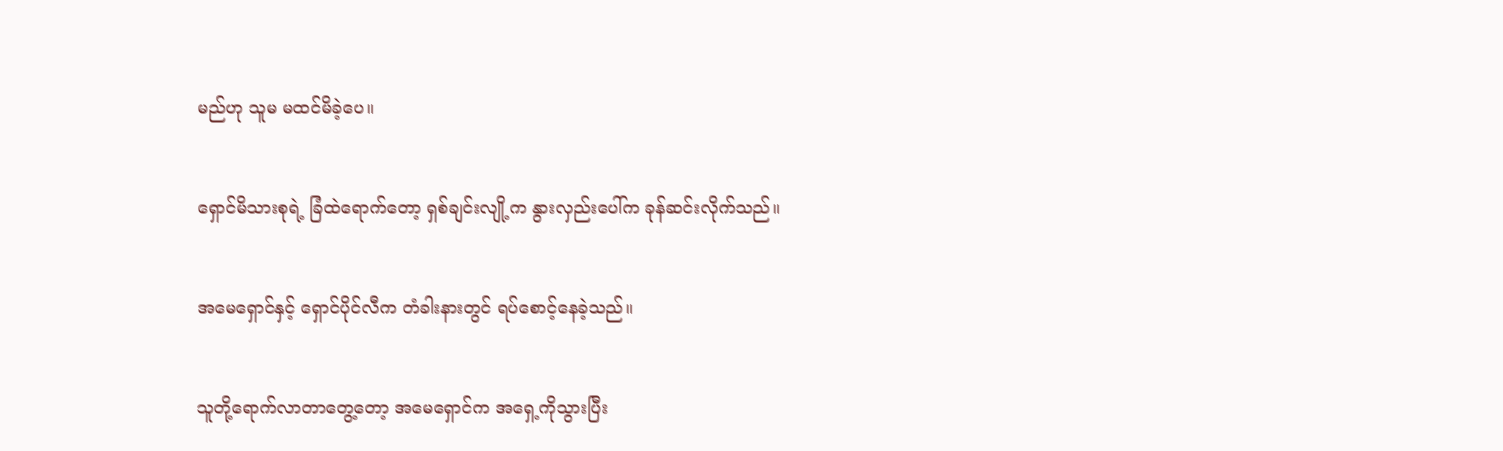မည်ဟု သူမ မထင်မိခဲ့ပေ။


ရှောင်မိသားစုရဲ့ ခြံထဲရောက်တော့ ရှစ်ချင်းလျို့က နွားလှည်းပေါ်က ခုန်ဆင်းလိုက်သည်။


အမေရှောင်နှင့် ရှောင်ပိုင်လီက တံခါးနားတွင် ရပ်စောင့်နေခဲ့သည်။


သူတို့ရောက်လာတာတွေ့တော့ အမေရှောင်က အရှေ့ကိုသွားပြီး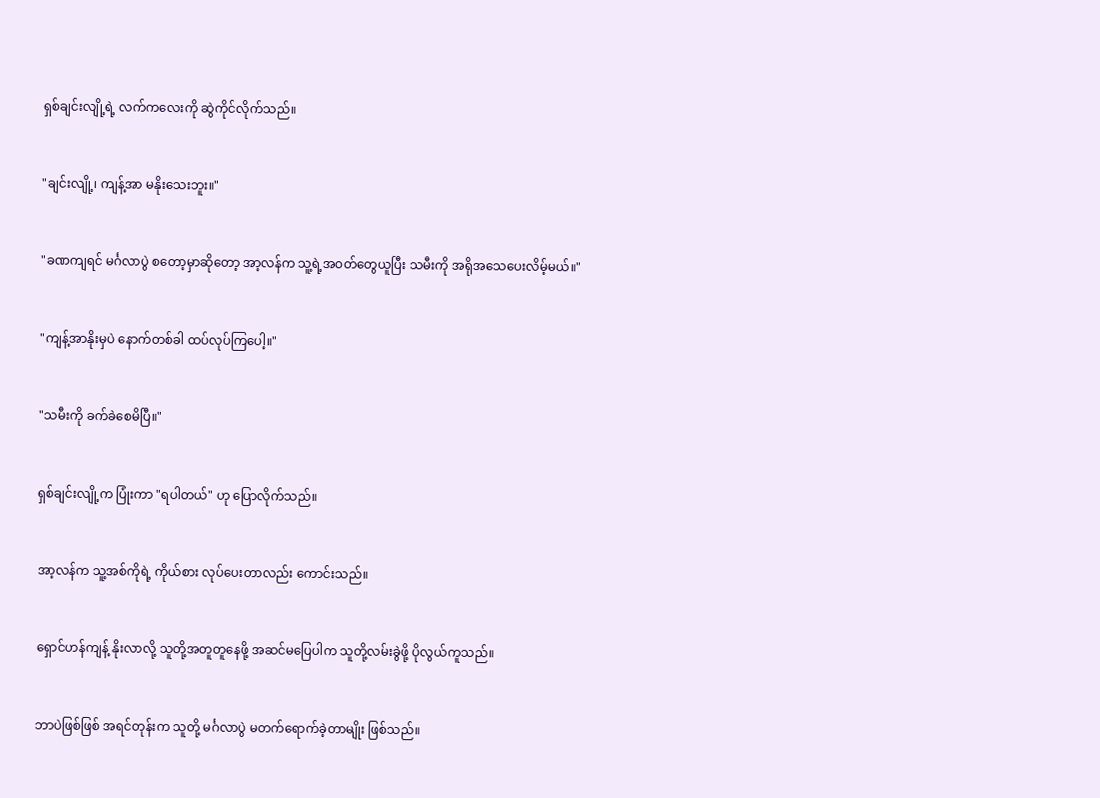ရှစ်ချင်းလျို့ရဲ့ လက်ကလေးကို ဆွဲကိုင်လိုက်သည်။


"ချင်းလျို့၊ ကျန့်အာ မနိုးသေးဘူး။"


"ခဏကျရင် မင်္ဂလာပွဲ စတော့မှာဆိုတော့ အာ့လန်က သူ့ရဲ့အဝတ်တွေယူပြီး သမီးကို အရိုအသေပေးလိမ့်မယ်။"


"ကျန့်အာနိုးမှပဲ နောက်တစ်ခါ ထပ်လုပ်ကြပေါ့။"


"သမီးကို ခက်ခဲစေမိပြီ။"


ရှစ်ချင်းလျို့က ပြုံးကာ "ရပါတယ်" ဟု ပြောလိုက်သည်။


အာ့လန်က သူ့အစ်ကိုရဲ့ ကိုယ်စား လုပ်ပေးတာလည်း ကောင်းသည်။


ရှောင်ဟန်ကျန့် နိုးလာလို့ သူတို့အတူတူနေဖို့ အဆင်မပြေပါက သူတို့လမ်းခွဲဖို့ ပိုလွယ်ကူသည်။


ဘာပဲဖြစ်ဖြစ် အရင်တုန်းက သူတို့ မင်္ဂလာပွဲ မတက်ရောက်ခဲ့တာမျိုး ဖြစ်သည်။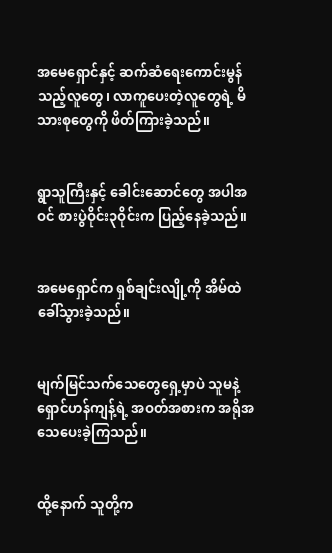အမေရှောင်နှင့် ဆက်ဆံရေးကောင်းမွန်သည့်လူတွေ၊ လာကူပေးတဲ့လူတွေရဲ့ မိသားစုတွေကို ဖိတ်ကြားခဲ့သည်။


ရွာသူကြီးနှင့် ခေါင်းဆောင်တွေ အပါအဝင် စားပွဲဝိုင်း၃ဝိုင်းက ပြည့်နေခဲ့သည်။


အမေရှောင်က ရှစ်ချင်းလျို့ကို အိမ်ထဲ ခေါ်သွားခဲ့သည်။


မျက်မြင်သက်သေတွေရှေ့မှာပဲ သူမနဲ့ ရှောင်ဟန်ကျန့်ရဲ့ အဝတ်အစားက အရိုအသေပေးခဲ့ကြသည်။


ထို့နောက် သူတို့က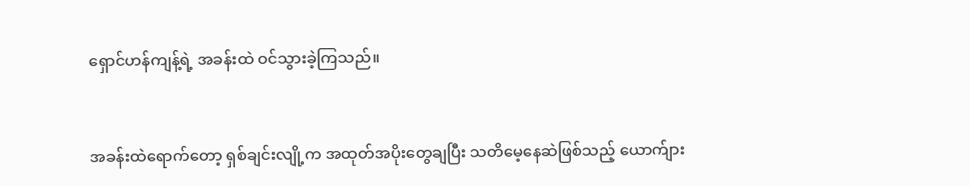ရှောင်ဟန်ကျန့်ရဲ့ အခန်းထဲ ဝင်သွားခဲ့ကြသည်။


အခန်းထဲရောက်တော့ ရှစ်ချင်းလျို့က အထုတ်အပိုးတွေချပြီး သတိမေ့နေဆဲဖြစ်သည့် ယောက်ျား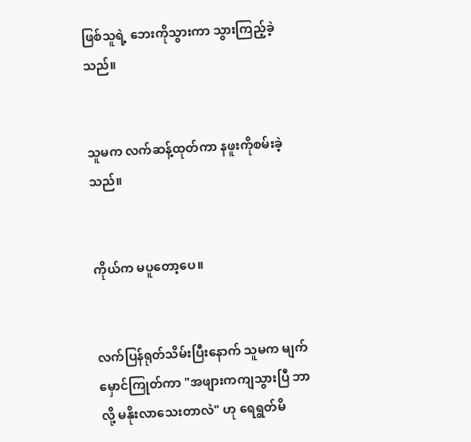ဖြစ်သူရဲ့ ဘေးကိုသွားကာ သွားကြည့်ခဲ့သည်။


သူမက လက်ဆန့်ထုတ်ကာ နဖူးကိုစမ်းခဲ့သည်။


ကိုယ်က မပူတော့ပေ။


လက်ပြန်ရုတ်သိမ်းပြီးနောက် သူမက မျက်မှောင်ကြုတ်ကာ "အဖျားကကျသွားပြီ ဘာလို့ မနိုးလာသေးတာလဲ" ဟု ရေရွတ်မိ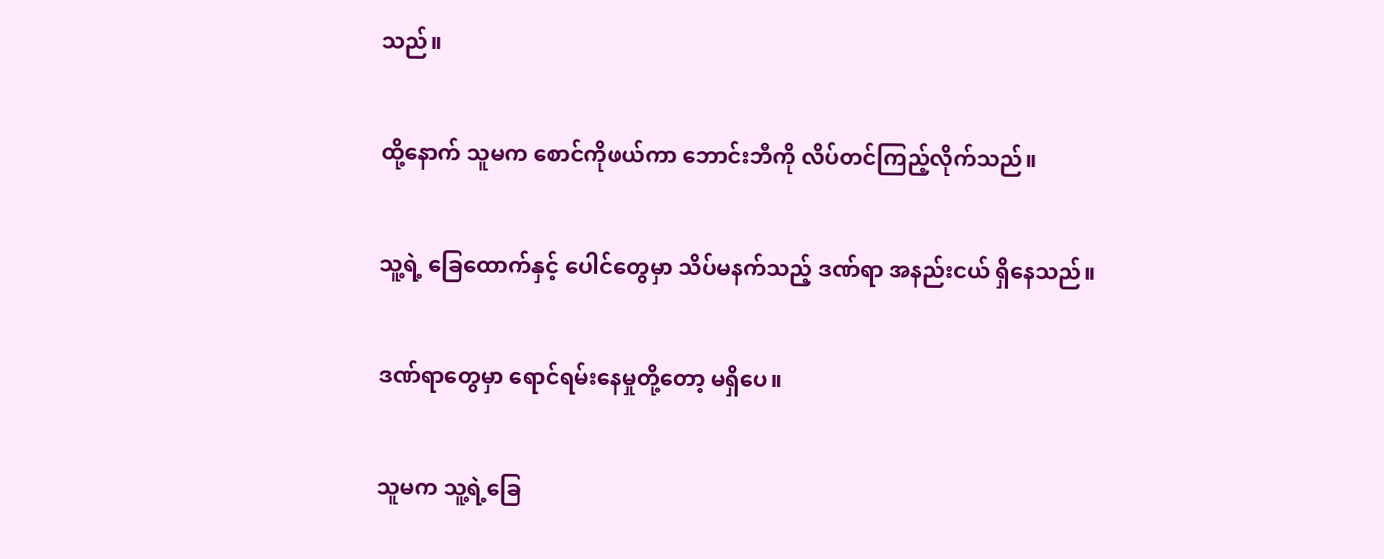သည်။


ထို့နောက် သူမက စောင်ကိုဖယ်ကာ ဘောင်းဘီကို လိပ်တင်ကြည့်လိုက်သည်။


သူ့ရဲ့ ခြေထောက်နှင့် ပေါင်တွေမှာ သိပ်မနက်သည့် ဒဏ်ရာ အနည်းငယ် ရှိနေသည်။


ဒဏ်ရာတွေမှာ ရောင်ရမ်းနေမှုတို့တော့ မရှိပေ။


သူမက သူ့ရဲ့ခြေ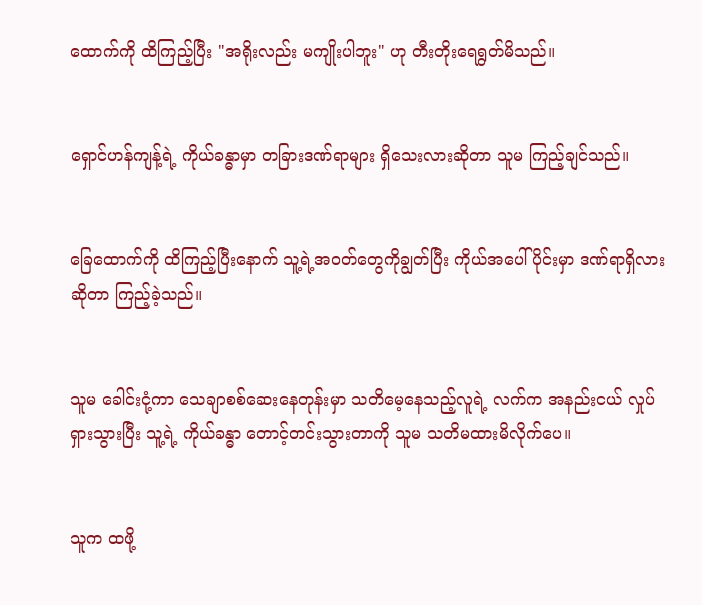ထောက်ကို ထိကြည့်ပြီး "အရိုးလည်း မကျိုးပါဘူး" ဟု တီးတိုးရေရွတ်မိသည်။


ရှောင်ဟန်ကျန့်ရဲ့ ကိုယ်ခန္ဓာမှာ တခြားဒဏ်ရာများ ရှိသေးလားဆိုတာ သူမ ကြည့်ချင်သည်။


ခြေထောက်ကို ထိကြည့်ပြီးနောက် သူ့ရဲ့အဝတ်တွေကိုချွတ်ပြီး ကိုယ်အပေါ်ပိုင်းမှာ ဒဏ်ရာရှိလားဆိုတာ ကြည့်ခဲ့သည်။


သူမ ခေါင်းငုံ့ကာ သေချာစစ်ဆေးနေတုန်းမှာ သတိမေ့နေသည့်လူရဲ့ လက်က အနည်းငယ် လှုပ်ရှားသွားပြီး သူ့ရဲ့ ကိုယ်ခန္ဓာ တောင့်တင်းသွားတာကို သူမ သတိမထားမိလိုက်ပေ။


သူက ထဖို့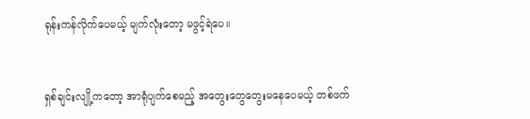ရုန်းကန်လိုက်ပေမယ့် မျက်လုံးတော့ မဖွင့်ရဲပေ။


ရှစ်ချင်းလျို့ကတော့ အာရုံပျက်စေမည့် အတွေးတွေတွေးမနေပေမယ့် တစ်ဖက်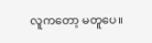လူကတော့ မတူပေ။